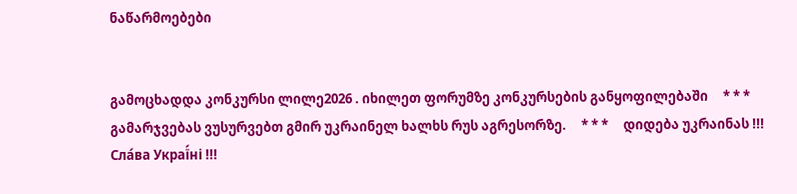ნაწარმოებები


გამოცხადდა კონკურსი ლილე2026 . იხილეთ ფორუმზე კონკურსების განყოფილებაში     * * *     გამარჯვებას ვუსურვებთ გმირ უკრაინელ ხალხს რუს აგრესორზე.     * * *     დიდება უკრაინას !!! Сла́ва Украї́ні !!!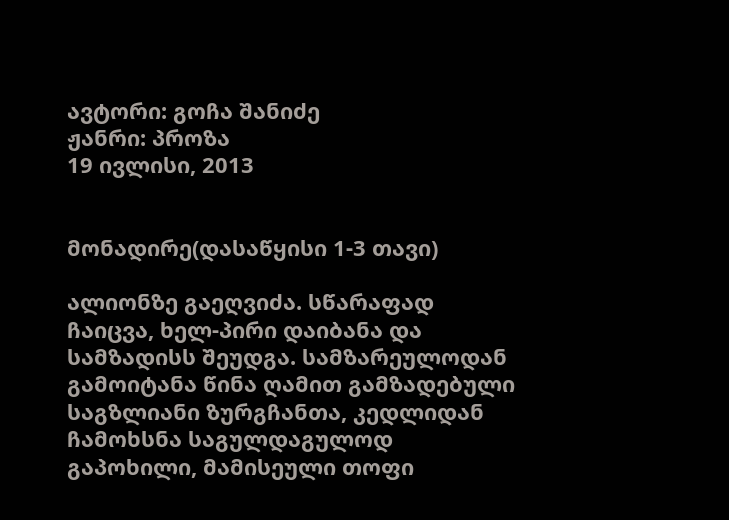ავტორი: გოჩა შანიძე
ჟანრი: პროზა
19 ივლისი, 2013


მონადირე(დასაწყისი 1-3 თავი)

ალიონზე გაეღვიძა. სწარაფად ჩაიცვა, ხელ-პირი დაიბანა და სამზადისს შეუდგა. სამზარეულოდან გამოიტანა წინა ღამით გამზადებული საგზლიანი ზურგჩანთა, კედლიდან ჩამოხსნა საგულდაგულოდ გაპოხილი, მამისეული თოფი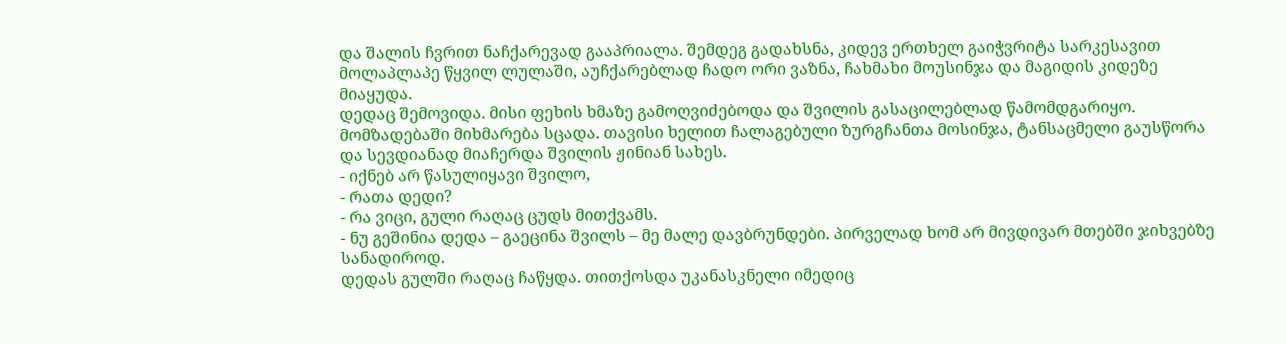და შალის ჩვრით ნაჩქარევად გააპრიალა. შემდეგ გადახსნა, კიდევ ერთხელ გაიჭვრიტა სარკესავით მოლაპლაპე წყვილ ლულაში, აუჩქარებლად ჩადო ორი ვაზნა, ჩახმახი მოუსინჯა და მაგიდის კიდეზე მიაყუდა.
დედაც შემოვიდა. მისი ფეხის ხმაზე გამოღვიძებოდა და შვილის გასაცილებლად წამომდგარიყო. მომზადებაში მიხმარება სცადა. თავისი ხელით ჩალაგებული ზურგჩანთა მოსინჯა, ტანსაცმელი გაუსწორა და სევდიანად მიაჩერდა შვილის ჟინიან სახეს.
- იქნებ არ წასულიყავი შვილო,
- რათა დედი?
- რა ვიცი, გული რაღაც ცუდს მითქვამს.
- ნუ გეშინია დედა – გაეცინა შვილს – მე მალე დავბრუნდები. პირველად ხომ არ მივდივარ მთებში ჯიხვებზე სანადიროდ.
დედას გულში რაღაც ჩაწყდა. თითქოსდა უკანასკნელი იმედიც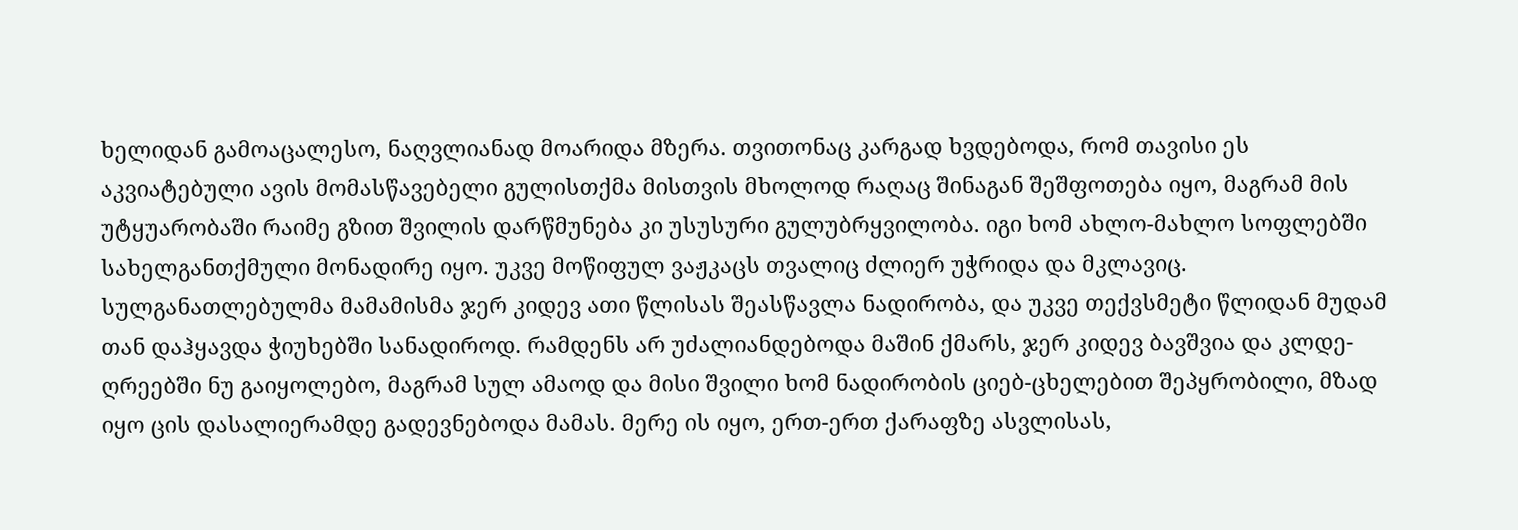ხელიდან გამოაცალესო, ნაღვლიანად მოარიდა მზერა. თვითონაც კარგად ხვდებოდა, რომ თავისი ეს აკვიატებული ავის მომასწავებელი გულისთქმა მისთვის მხოლოდ რაღაც შინაგან შეშფოთება იყო, მაგრამ მის უტყუარობაში რაიმე გზით შვილის დარწმუნება კი უსუსური გულუბრყვილობა. იგი ხომ ახლო-მახლო სოფლებში სახელგანთქმული მონადირე იყო. უკვე მოწიფულ ვაჟკაცს თვალიც ძლიერ უჭრიდა და მკლავიც. სულგანათლებულმა მამამისმა ჯერ კიდევ ათი წლისას შეასწავლა ნადირობა, და უკვე თექვსმეტი წლიდან მუდამ თან დაჰყავდა ჭიუხებში სანადიროდ. რამდენს არ უძალიანდებოდა მაშინ ქმარს, ჯერ კიდევ ბავშვია და კლდე-ღრეებში ნუ გაიყოლებო, მაგრამ სულ ამაოდ და მისი შვილი ხომ ნადირობის ციებ-ცხელებით შეპყრობილი, მზად იყო ცის დასალიერამდე გადევნებოდა მამას. მერე ის იყო, ერთ-ერთ ქარაფზე ასვლისას,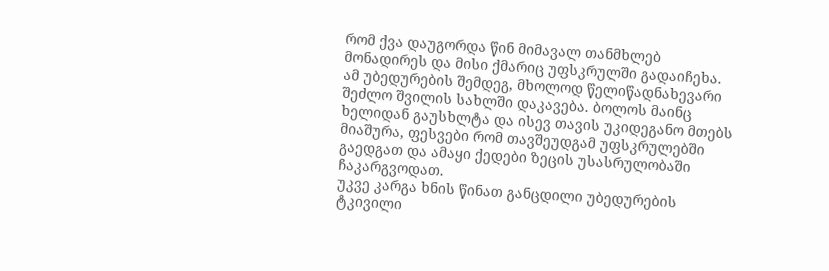რომ ქვა დაუგორდა წინ მიმავალ თანმხლებ მონადირეს და მისი ქმარიც უფსკრულში გადაიჩეხა. ამ უბედურების შემდეგ, მხოლოდ წელიწადნახევარი შეძლო შვილის სახლში დაკავება. ბოლოს მაინც ხელიდან გაუსხლტა და ისევ თავის უკიდეგანო მთებს მიაშურა, ფესვები რომ თავშეუდგამ უფსკრულებში გაედგათ და ამაყი ქედები ზეცის უსასრულობაში ჩაკარგვოდათ.
უკვე კარგა ხნის წინათ განცდილი უბედურების ტკივილი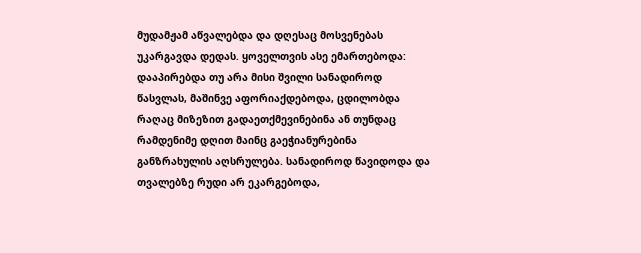მუდამჟამ აწვალებდა და დღესაც მოსვენებას უკარგავდა დედას. ყოველთვის ასე ემართებოდა: დააპირებდა თუ არა მისი შვილი სანადიროდ წასვლას, მაშინვე აფორიაქდებოდა, ცდილობდა რაღაც მიზეზით გადაეთქმევინებინა ან თუნდაც რამდენიმე დღით მაინც გაეჭიანურებინა განზრახულის აღსრულება. სანადიროდ წავიდოდა და თვალებზე რუდი არ ეკარგებოდა,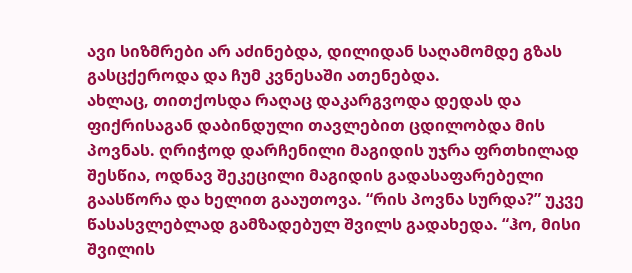ავი სიზმრები არ აძინებდა, დილიდან საღამომდე გზას გასცქეროდა და ჩუმ კვნესაში ათენებდა.
ახლაც, თითქოსდა რაღაც დაკარგვოდა დედას და ფიქრისაგან დაბინდული თავლებით ცდილობდა მის პოვნას. ღრიჭოდ დარჩენილი მაგიდის უჯრა ფრთხილად შესწია, ოდნავ შეკეცილი მაგიდის გადასაფარებელი გაასწორა და ხელით გააუთოვა. “რის პოვნა სურდა?” უკვე წასასვლებლად გამზადებულ შვილს გადახედა. “ჰო, მისი შვილის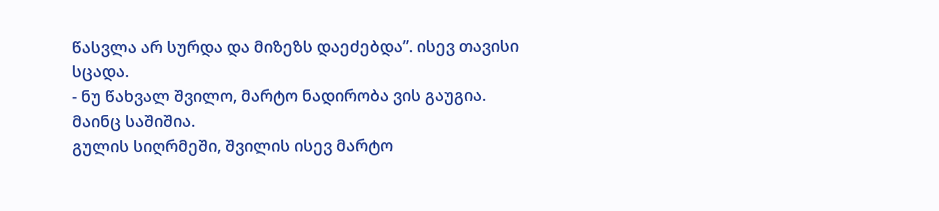წასვლა არ სურდა და მიზეზს დაეძებდა”. ისევ თავისი სცადა.
- ნუ წახვალ შვილო, მარტო ნადირობა ვის გაუგია. მაინც საშიშია.
გულის სიღრმეში, შვილის ისევ მარტო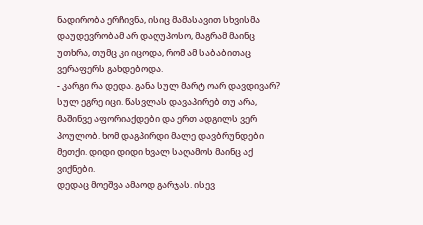ნადირობა ერჩივნა, ისიც მამასავით სხვისმა დაუდევრობამ არ დაღუპოსო, მაგრამ მაინც უთხრა, თუმც კი იცოდა, რომ ამ საბაბითაც ვერაფერს გახდებოდა.
- კარგი რა დედა. განა სულ მარტ ოარ დავდივარ? სულ ეგრე იცი. წასვლას დავაპირებ თუ არა, მაშინვე აფორიაქდები და ერთ ადგილს ვერ პოულობ. ხომ დაგპირდი მალე დავბრუნდები მეთქი. დიდი დიდი ხვალ საღამოს მაინც აქ ვიქნები.
დედაც მოეშვა ამაოდ გარჯას. ისევ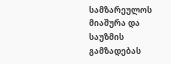სამზარეულოს მიაშურა და საუზმის გამზადებას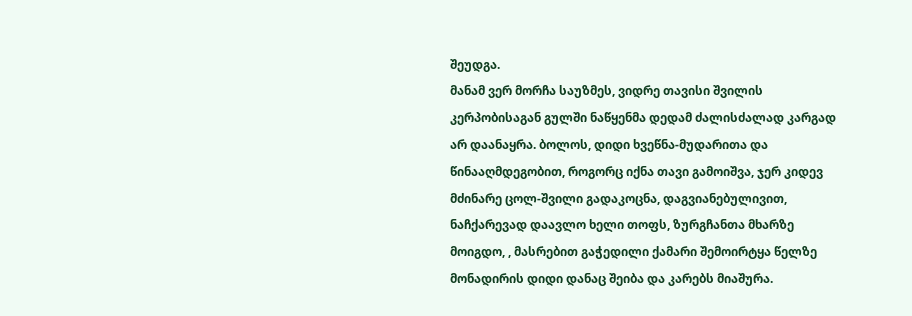შეუდგა.
მანამ ვერ მორჩა საუზმეს, ვიდრე თავისი შვილის კერპობისაგან გულში ნაწყენმა დედამ ძალისძალად კარგად არ დაანაყრა. ბოლოს, დიდი ხვეწნა-მუდარითა და წინააღმდეგობით, როგორც იქნა თავი გამოიშვა, ჯერ კიდევ მძინარე ცოლ-შვილი გადაკოცნა, დაგვიანებულივით, ნაჩქარევად დაავლო ხელი თოფს, ზურგჩანთა მხარზე მოიგდო, , მასრებით გაჭედილი ქამარი შემოირტყა წელზე მონადირის დიდი დანაც შეიბა და კარებს მიაშურა.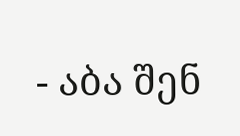- აბა შენ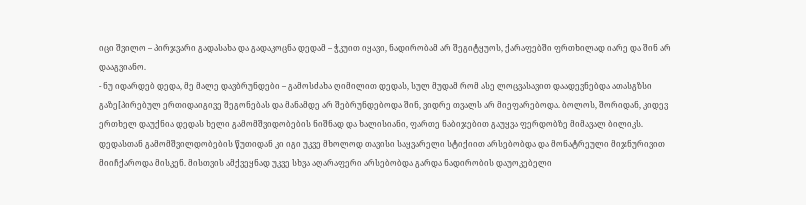იცი შვილო – პირჯვარი გადასახა და გადაკოცნა დედამ – ჭკუით იყავი, ნადირობამ არ შეგიტყუოს, ქარაფებში ფრთხილად იარე და შინ არ დააგვიანო.
- ნუ იდარდებ დედა, მე მალე დავბრუნდები – გამოსძახა ღიმილით დედას, სულ მუდამ რომ ასე ლოცვასავით დაადევნებდა ათასგზსი გაზე[პირებულ ერთიდაიგივე შეგონებას და მანამდე არ შებრუნდებოდა შინ, ვიდრე თვალს არ მიეფარებოდა. ბოლოს, შორიდან, კიდევ ერთხელ დაუქნია დედას ხელი გამომშვიდობების ნიშნად და ხალისიანი, ფართე ნაბიჯებით გაუყვა ფერდობზე მიმავალ ბილიკს.
დედასთან გამომშვილდობების წუთიდან კი იგი უკვე მხოლოდ თავისი საყვარელი სტიქიით არსებობდა და მონატრეული მიჯნურივით მიიჩქაროდა მისკენ. მისთვის ამქვეყნად უკვე სხვა აღარაფერი არსებობდა გარდა ნადირობის დაუოკებელი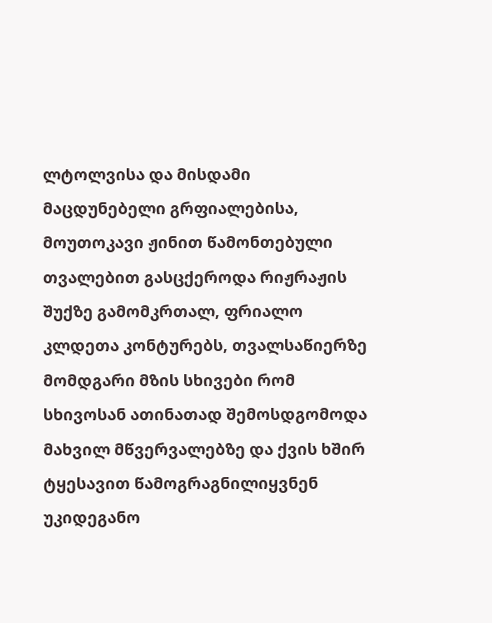ლტოლვისა და მისდამი მაცდუნებელი გრფიალებისა, მოუთოკავი ჟინით წამონთებული თვალებით გასცქეროდა რიჟრაჟის შუქზე გამომკრთალ, ფრიალო კლდეთა კონტურებს, თვალსაწიერზე მომდგარი მზის სხივები რომ სხივოსან ათინათად შემოსდგომოდა მახვილ მწვერვალებზე და ქვის ხშირ ტყესავით წამოგრაგნილიყვნენ უკიდეგანო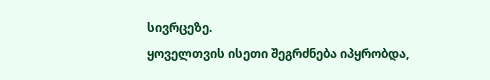სივრცეზე.
ყოველთვის ისეთი შეგრძნება იპყრობდა,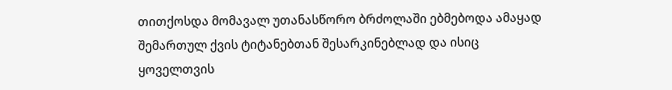თითქოსდა მომავალ უთანასწორო ბრძოლაში ებმებოდა ამაყად შემართულ ქვის ტიტანებთან შესარკინებლად და ისიც ყოველთვის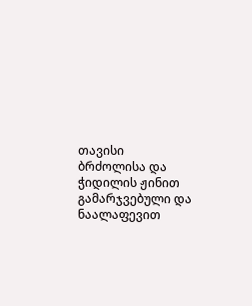თავისი ბრძოლისა და ჭიდილის ჟინით გამარჯვებული და ნაალაფევით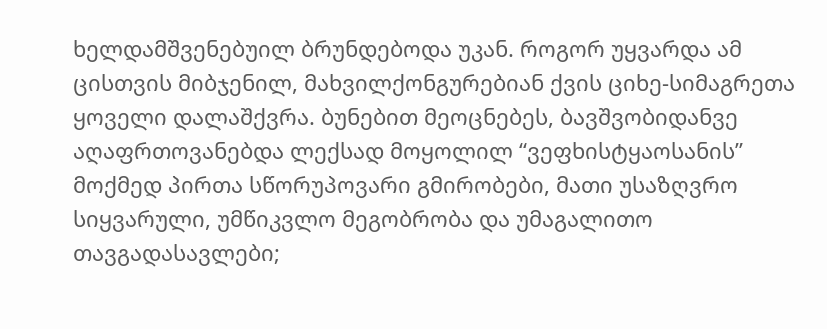ხელდამშვენებუილ ბრუნდებოდა უკან. როგორ უყვარდა ამ ცისთვის მიბჯენილ, მახვილქონგურებიან ქვის ციხე-სიმაგრეთა ყოველი დალაშქვრა. ბუნებით მეოცნებეს, ბავშვობიდანვე აღაფრთოვანებდა ლექსად მოყოლილ “ვეფხისტყაოსანის” მოქმედ პირთა სწორუპოვარი გმირობები, მათი უსაზღვრო სიყვარული, უმწიკვლო მეგობრობა და უმაგალითო თავგადასავლები;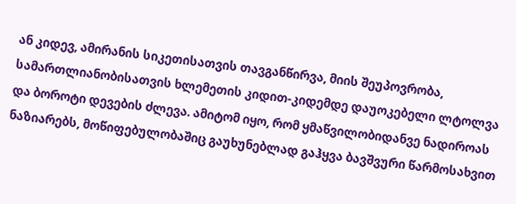ან კიდევ, ამირანის სიკეთისათვის თავგანწირვა, მიის შეუპოვრობა, სამართლიანობისათვის ხლემეთის კიდით-კიდემდე დაუოკებელი ლტოლვა და ბოროტი დევების ძლევა. ამიტომ იყო, რომ ყმაწვილობიდანვე ნადიროას ნაზიარებს, მოწიფებულობაშიც გაუხუნებლად გაჰყვა ბავშვური წარმოსახვით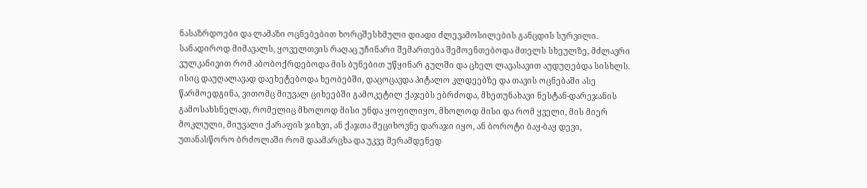ნასაზრდოები და ლამაზი ოცნებებით ხორცშესხმული დიადი ძლევამოსილების განცდის სურვილი. სანადიროდ მიმავალს, ყოველთვის რაღაც უჩინარი შემართება შემოენთებოდა მთელს სხეულზე, მძლავრი ვულკანივით რომ აბობოქრდებოდა მის ბუნებით უწყინარ გულში და ცხელ ლავასავით აუდუღებდა სისხლს. ისიც დაუღალავად დაეხეტებოდა ხეობებში, დაცოცავდა პიტალო კლდეებზე და თავის ოცნებაში ასე წარმოედგინა, ვითომც მიუვალ ციხეებში გამოკეტილ ქაჯებს ებრძოდა, მხეთუნახავი ნესტან-დარეჯანის გამოსახსნელად, რომელიც მხოლოდ მისი უნდა ყოფილიყო, მხოლოდ მისი და რომ ყველი, მის მიერ მოკლული, მიუვალი ქარაფის ჯიხვი, ან ქაჯთა მეციხოვნე დარაჯი იყო, ან ბოროტი ბაყ-ბაყ დევი, უთანასწორო ბრძოლაში რომ დაამარცხა და უკვე მერამდენედ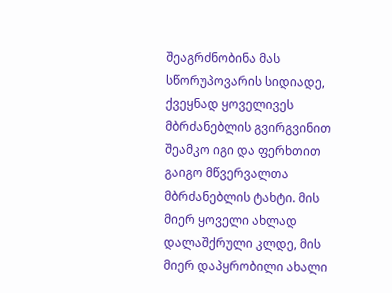შეაგრძნობინა მას სწორუპოვარის სიდიადე, ქვეყნად ყოველივეს მბრძანებლის გვირგვინით შეამკო იგი და ფერხთით გაიგო მწვერვალთა მბრძანებლის ტახტი. მის მიერ ყოველი ახლად დალაშქრული კლდე, მის მიერ დაპყრობილი ახალი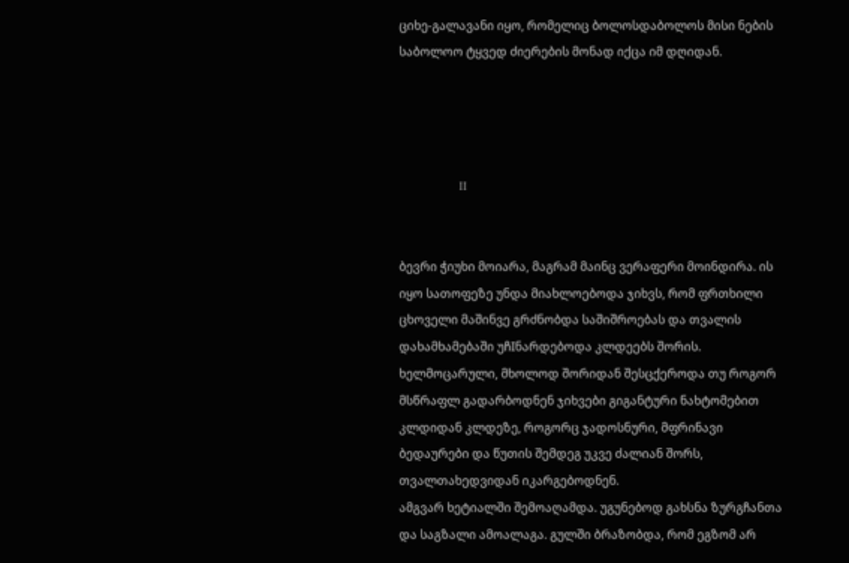ციხე-გალავანი იყო, რომელიც ბოლოსდაბოლოს მისი ნების საბოლოო ტყვედ ძიერების მონად იქცა იმ დღიდან.




                    II


ბევრი ჭიუხი მოიარა, მაგრამ მაინც ვერაფერი მოინდირა. ის იყო სათოფეზე უნდა მიახლოებოდა ჯიხვს, რომ ფრთხილი ცხოველი მაშინვე გრძნობდა საშიშროებას და თვალის დახამხამებაში უჩIნარდებოდა კლდეებს შორის. ხელმოცარული, მხოლოდ შორიდან შესცქეროდა თუ როგორ მსწრაფლ გადარბოდნენ ჯიხვები გიგანტური ნახტომებით კლდიდან კლდეზე, როგორც ჯადოსნური, მფრინავი ბედაურები და წუთის შემდეგ უკვე ძალიან შორს, თვალთახედვიდან იკარგებოდნენ.
ამგვარ ხეტიალში შემოაღამდა. უგუნებოდ გახსნა ზურგჩანთა და საგზალი ამოალაგა. გულში ბრაზობდა, რომ ეგზომ არ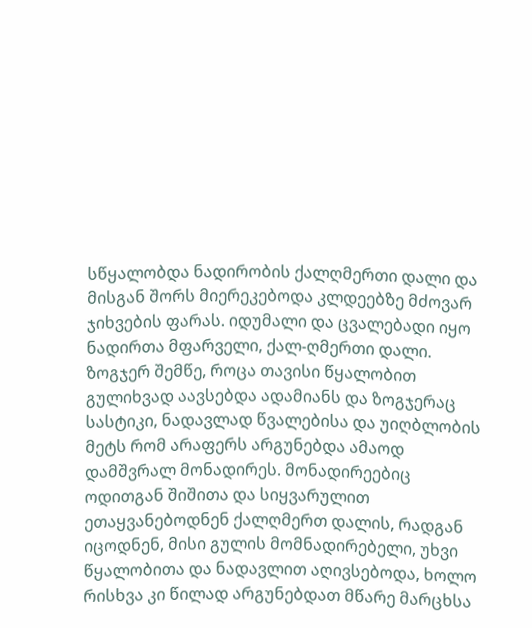სწყალობდა ნადირობის ქალღმერთი დალი და მისგან შორს მიერეკებოდა კლდეებზე მძოვარ ჯიხვების ფარას. იდუმალი და ცვალებადი იყო ნადირთა მფარველი, ქალ-ღმერთი დალი. ზოგჯერ შემწე, როცა თავისი წყალობით გულიხვად აავსებდა ადამიანს და ზოგჯერაც სასტიკი, ნადავლად წვალებისა და უიღბლობის მეტს რომ არაფერს არგუნებდა ამაოდ დამშვრალ მონადირეს. მონადირეებიც ოდითგან შიშითა და სიყვარულით ეთაყვანებოდნენ ქალღმერთ დალის, რადგან იცოდნენ, მისი გულის მომნადირებელი, უხვი წყალობითა და ნადავლით აღივსებოდა, ხოლო რისხვა კი წილად არგუნებდათ მწარე მარცხსა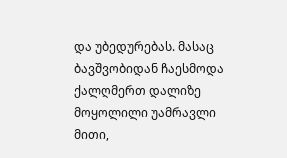და უბედურებას. მასაც ბავშვობიდან ჩაესმოდა ქალღმერთ დალიზე მოყოლილი უამრავლი მითი,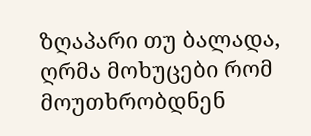ზღაპარი თუ ბალადა, ღრმა მოხუცები რომ მოუთხრობდნენ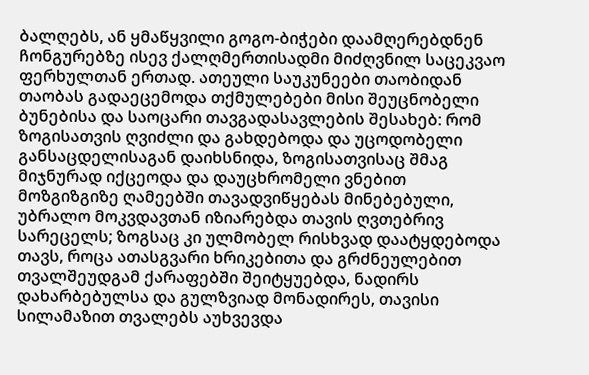ბალღებს, ან ყმაწყვილი გოგო-ბიჭები დაამღერებდნენ ჩონგურებზე ისევ ქალღმერთისადმი მიძღვნილ საცეკვაო ფერხულთან ერთად. ათეული საუკუნეები თაობიდან თაობას გადაეცემოდა თქმულებები მისი შეუცნობელი ბუნებისა და საოცარი თავგადასავლების შესახებ: რომ ზოგისათვის ღვიძლი და გახდებოდა და უცოდობელი განსაცდელისაგან დაიხსნიდა, ზოგისათვისაც შმაგ მიჯნურად იქცეოდა და დაუცხრომელი ვნებით მოზგიზგიზე ღამეებში თავადვიწყებას მინებებული, უბრალო მოკვდავთან იზიარებდა თავის ღვთებრივ სარეცელს; ზოგსაც კი ულმობელ რისხვად დაატყდებოდა თავს, როცა ათასგვარი ხრიკებითა და გრძნეულებით თვალშეუდგამ ქარაფებში შეიტყუებდა, ნადირს დახარბებულსა და გულზვიად მონადირეს, თავისი სილამაზით თვალებს აუხვევდა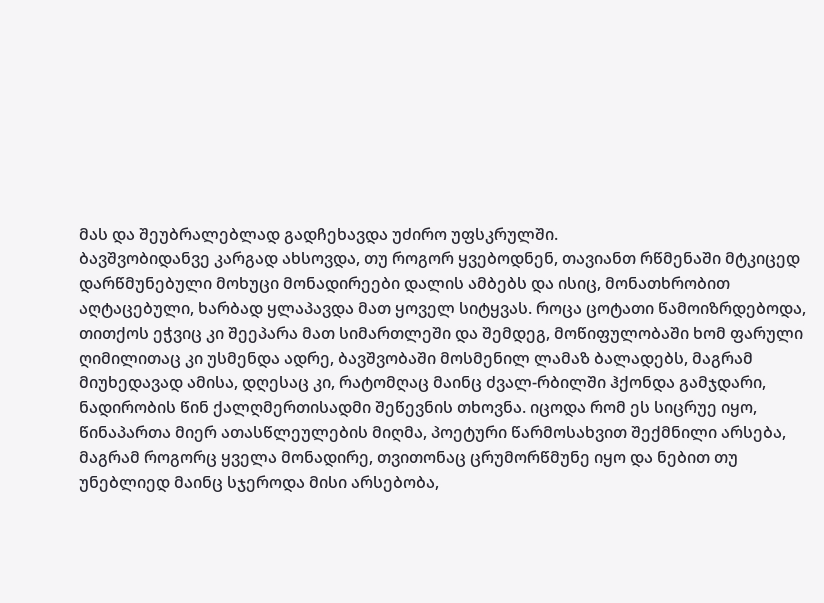მას და შეუბრალებლად გადჩეხავდა უძირო უფსკრულში.
ბავშვობიდანვე კარგად ახსოვდა, თუ როგორ ყვებოდნენ, თავიანთ რწმენაში მტკიცედ დარწმუნებული მოხუცი მონადირეები დალის ამბებს და ისიც, მონათხრობით აღტაცებული, ხარბად ყლაპავდა მათ ყოველ სიტყვას. როცა ცოტათი წამოიზრდებოდა, თითქოს ეჭვიც კი შეეპარა მათ სიმართლეში და შემდეგ, მოწიფულობაში ხომ ფარული ღიმილითაც კი უსმენდა ადრე, ბავშვობაში მოსმენილ ლამაზ ბალადებს, მაგრამ მიუხედავად ამისა, დღესაც კი, რატომღაც მაინც ძვალ-რბილში ჰქონდა გამჯდარი, ნადირობის წინ ქალღმერთისადმი შეწევნის თხოვნა. იცოდა რომ ეს სიცრუე იყო, წინაპართა მიერ ათასწლეულების მიღმა, პოეტური წარმოსახვით შექმნილი არსება, მაგრამ როგორც ყველა მონადირე, თვითონაც ცრუმორწმუნე იყო და ნებით თუ უნებლიედ მაინც სჯეროდა მისი არსებობა,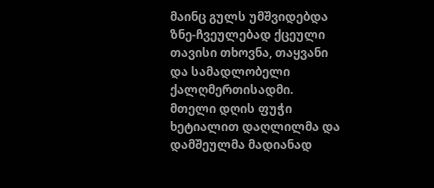მაინც გულს უმშვიდებდა ზნე-ჩვეულებად ქცეული თავისი თხოვნა, თაყვანი და სამადლობელი ქალღმერთისადმი.
მთელი დღის ფუჭი ხეტიალით დაღლილმა და დამშეულმა მადიანად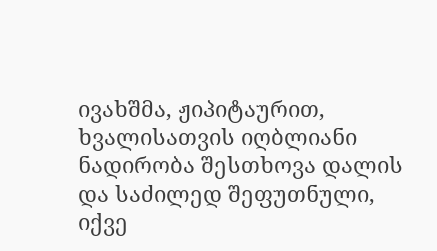ივახშმა, ჟიპიტაურით, ხვალისათვის იღბლიანი ნადირობა შესთხოვა დალის და საძილედ შეფუთნული, იქვე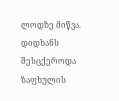ლოდზე მიწვა. დიდხანს შესცქეროდა ზაფხულის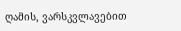ღამის, ვარსკვლავებით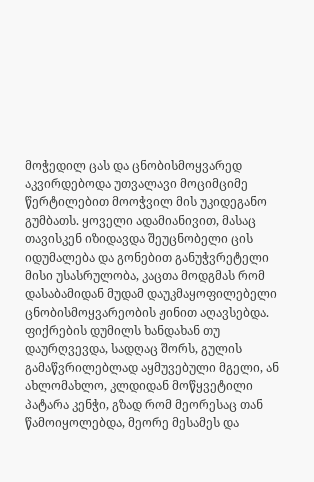მოჭედილ ცას და ცნობისმოყვარედ აკვირდებოდა უთვალავი მოციმციმე წერტილებით მოოჭვილ მის უკიდეგანო გუმბათს. ყოველი ადამიანივით, მასაც თავისკენ იზიდავდა შეუცნობელი ცის იდუმალება და გონებით განუჭვრეტელი მისი უსასრულობა, კაცთა მოდგმას რომ დასაბამიდან მუდამ დაუკმაყოფილებელი ცნობისმოყვარეობის ჟინით აღავსებდა. ფიქრების დუმილს ხანდახან თუ დაურღვევდა, სადღაც შორს, გულის გამაწვრილებლად აყმუვებული მგელი, ან ახლომახლო, კლდიდან მოწყვეტილი პატარა კენჭი, გზად რომ მეორესაც თან წამოიყოლებდა, მეორე მესამეს და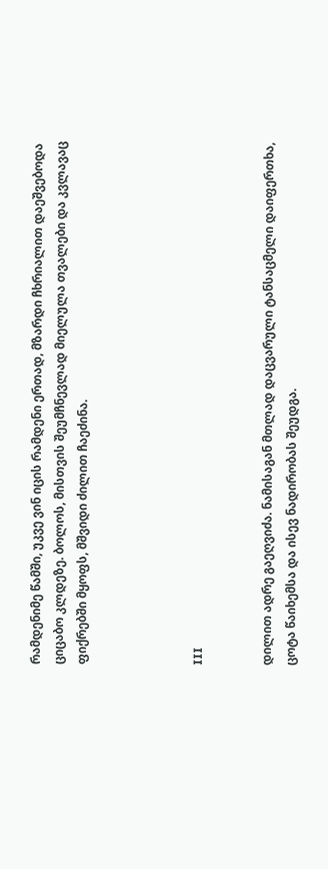რამდენიმე წამში, უკვე ვინ იცის რამდენი ერთად, მზარდი ჩხრიალით დაეშვებოდა ციცაბო კლდეზე. ბოლოს, მისთვის შეუმჩნევლად მიელულა თვალები და კვლავაც ფიქრებში მყოფს, მშვიდი ძილით ჩაეძინა.




III


დილით ადრე გაეღვიძა. ნამისაგან მთლად დაცვარული ტანსაცმელი დაიფერთხა, ცოტა წაიხემსა და ისევ ნადირობას შეუდგა.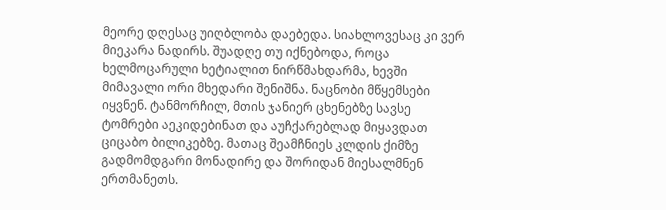მეორე დღესაც უიღბლობა დაებედა. სიახლოვესაც კი ვერ მიეკარა ნადირს. შუადღე თუ იქნებოდა, როცა ხელმოცარული ხეტიალით ნირწმახდარმა, ხევში მიმავალი ორი მხედარი შენიშნა. ნაცნობი მწყემსები იყვნენ. ტანმორჩილ, მთის ჯანიერ ცხენებზე სავსე ტომრები აეკიდებინათ და აუჩქარებლად მიყავდათ ციცაბო ბილიკებზე. მათაც შეამჩნიეს კლდის ქიმზე გადმომდგარი მონადირე და შორიდან მიესალმნენ ერთმანეთს.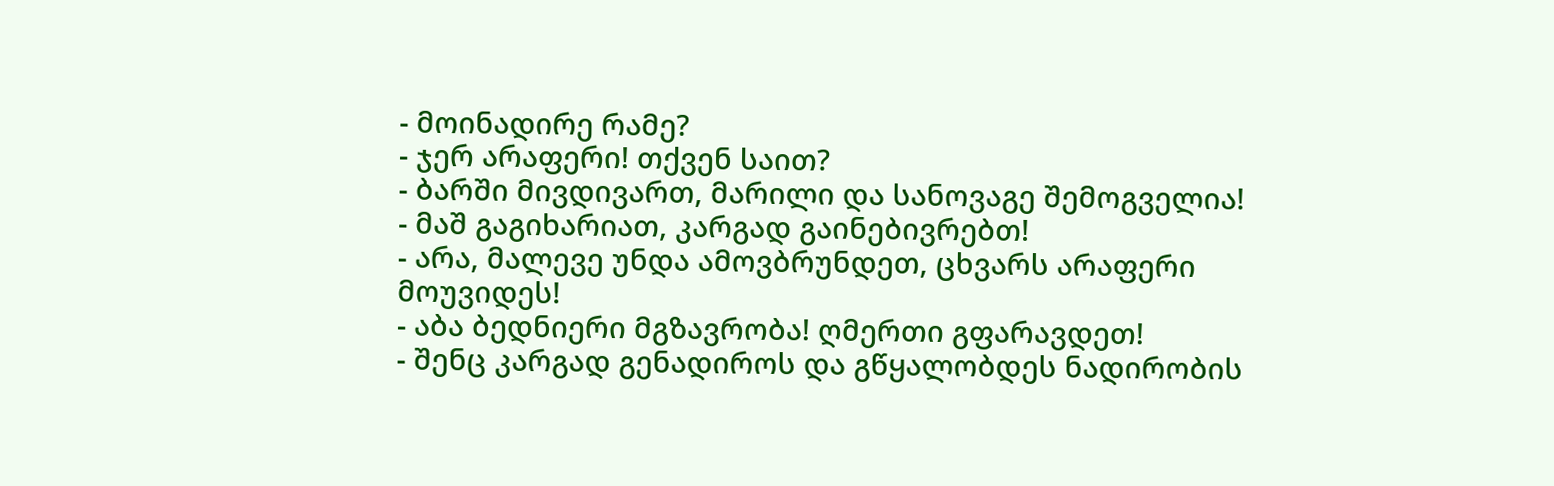- მოინადირე რამე?
- ჯერ არაფერი! თქვენ საით?
- ბარში მივდივართ, მარილი და სანოვაგე შემოგველია!
- მაშ გაგიხარიათ, კარგად გაინებივრებთ!
- არა, მალევე უნდა ამოვბრუნდეთ, ცხვარს არაფერი მოუვიდეს!
- აბა ბედნიერი მგზავრობა! ღმერთი გფარავდეთ!
- შენც კარგად გენადიროს და გწყალობდეს ნადირობის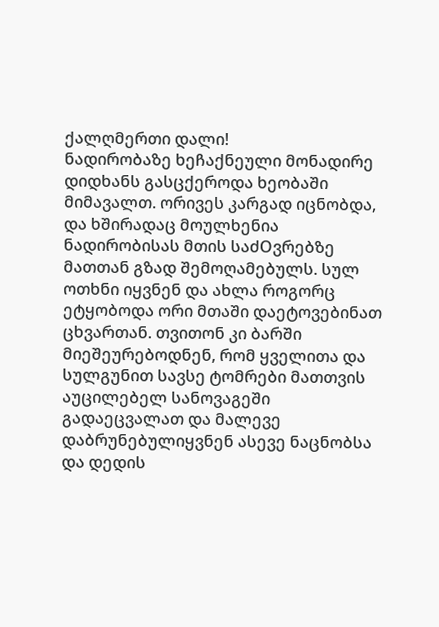ქალღმერთი დალი!
ნადირობაზე ხეჩაქნეული მონადირე დიდხანს გასცქეროდა ხეობაში მიმავალთ. ორივეს კარგად იცნობდა, და ხშირადაც მოულხენია ნადირობისას მთის საძOვრებზე მათთან გზად შემოღამებულს. სულ ოთხნი იყვნენ და ახლა როგორც ეტყობოდა ორი მთაში დაეტოვებინათ ცხვართან. თვითონ კი ბარში მიეშეურებოდნენ, რომ ყველითა და სულგუნით სავსე ტომრები მათთვის აუცილებელ სანოვაგეში გადაეცვალათ და მალევე დაბრუნებულიყვნენ ასევე ნაცნობსა და დედის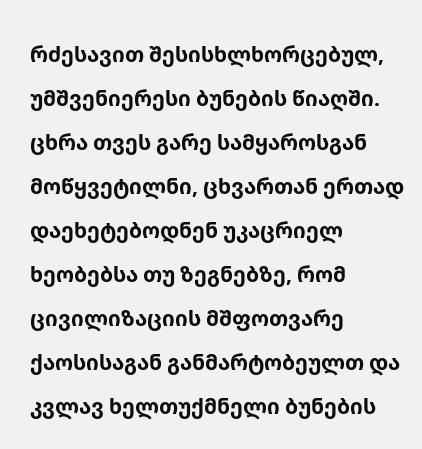რძესავით შესისხლხორცებულ, უმშვენიერესი ბუნების წიაღში. ცხრა თვეს გარე სამყაროსგან მოწყვეტილნი, ცხვართან ერთად დაეხეტებოდნენ უკაცრიელ ხეობებსა თუ ზეგნებზე, რომ ცივილიზაციის მშფოთვარე ქაოსისაგან განმარტობეულთ და კვლავ ხელთუქმნელი ბუნების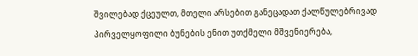შვილებად ქცეულთ, მთელი არსებით განეცადათ ქალწულებრივად პირველყოფილი ბუნების ენით უთქმელი მშვენიერება,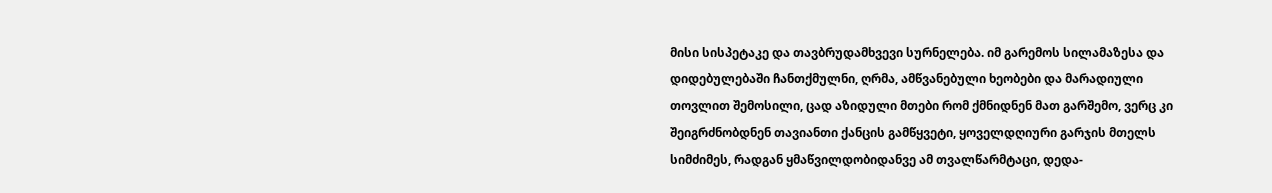მისი სისპეტაკე და თავბრუდამხვევი სურნელება. იმ გარემოს სილამაზესა და დიდებულებაში ჩანთქმულნი, ღრმა, ამწვანებული ხეობები და მარადიული თოვლით შემოსილი, ცად აზიდული მთები რომ ქმნიდნენ მათ გარშემო, ვერც კი შეიგრძნობდნენ თავიანთი ქანცის გამწყვეტი, ყოველდღიური გარჯის მთელს სიმძიმეს, რადგან ყმაწვილდობიდანვე ამ თვალწარმტაცი, დედა-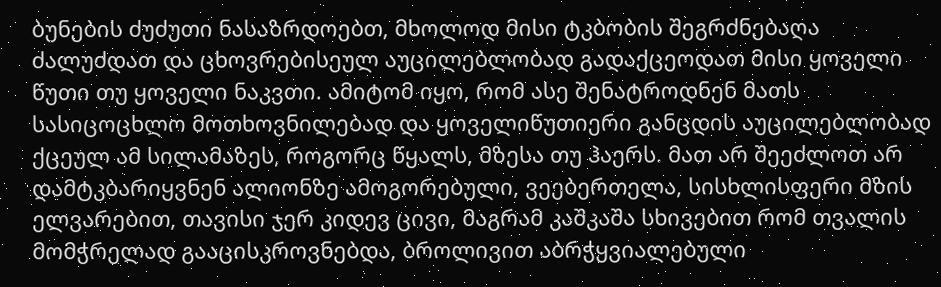ბუნების ძუძუთი ნასაზრდოებთ, მხოლოდ მისი ტკბობის შეგრძნებაღა ძალუძდათ და ცხოვრებისეულ აუცილებლობად გადაქცეოდათ მისი ყოველი წუთი თუ ყოველი ნაკვთი. ამიტომ იყო, რომ ასე შენატროდნენ მათს სასიცოცხლო მოთხოვნილებად და ყოველიწუთიერი განცდის აუცილებლობად ქცეულ ამ სილამაზეს, როგორც წყალს, მზესა თუ ჰაერს. მათ არ შეეძლოთ არ დამტკბარიყვნენ ალიონზე ამოგორებული, ვეებერთელა, სისხლისფერი მზის ელვარებით, თავისი ჯერ კიდევ ცივი, მაგრამ კაშკაშა სხივებით რომ თვალის მომჭრელად გააცისკროვნებდა, ბროლივით აბრჭყვიალებული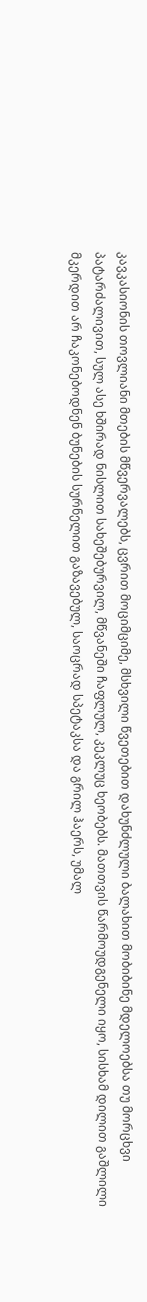კავკასიონის თოვლიანი მთების მწვერვალებს, ცვრით მოციმციმე, მსხვილი წვეთებით დახუნძლული ბალახით მობიბინე მდელოებსა თუ მორცხვი პატარძალივით, სულ ასე ხშირად ნისლით სახეშებურვილ, მწვანეში ჩაფლულ, კეკლუც ხეობებს. მათთვის წარმოუდგენელი იყო, სისხამ დილით გაშლილი მკერდით არ ჩაკონებოდნენ ბუნების სურნელით გაზავებულ, საოცრად სპეტაკსა და გრილ ჰაერს, უმალ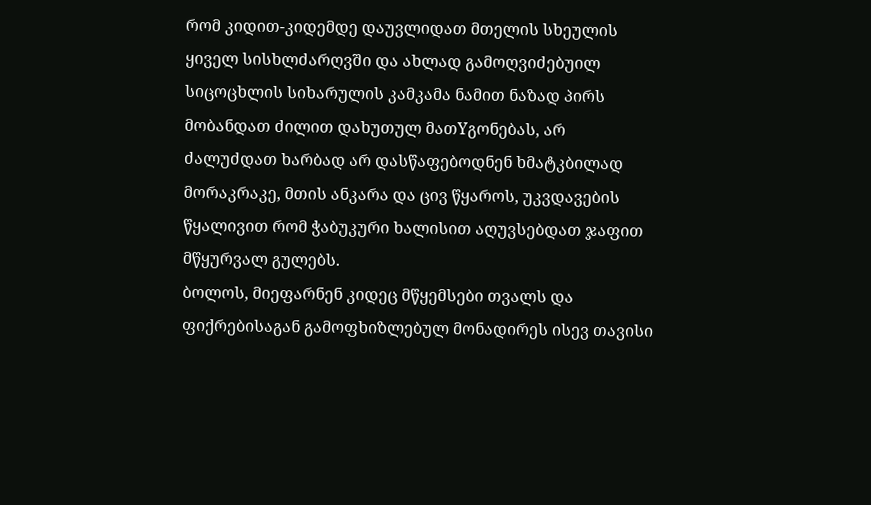რომ კიდით-კიდემდე დაუვლიდათ მთელის სხეულის ყიველ სისხლძარღვში და ახლად გამოღვიძებუილ სიცოცხლის სიხარულის კამკამა ნამით ნაზად პირს მობანდათ ძილით დახუთულ მათYგონებას, არ ძალუძდათ ხარბად არ დასწაფებოდნენ ხმატკბილად მორაკრაკე, მთის ანკარა და ცივ წყაროს, უკვდავების წყალივით რომ ჭაბუკური ხალისით აღუვსებდათ ჯაფით მწყურვალ გულებს.
ბოლოს, მიეფარნენ კიდეც მწყემსები თვალს და ფიქრებისაგან გამოფხიზლებულ მონადირეს ისევ თავისი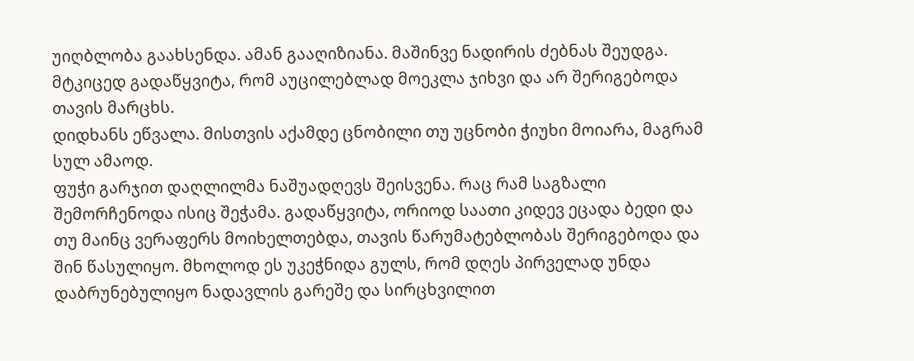უიღბლობა გაახსენდა. ამან გააღიზიანა. მაშინვე ნადირის ძებნას შეუდგა. მტკიცედ გადაწყვიტა, რომ აუცილებლად მოეკლა ჯიხვი და არ შერიგებოდა თავის მარცხს.
დიდხანს ეწვალა. მისთვის აქამდე ცნობილი თუ უცნობი ჭიუხი მოიარა, მაგრამ სულ ამაოდ.
ფუჭი გარჯით დაღლილმა ნაშუადღევს შეისვენა. რაც რამ საგზალი შემორჩენოდა ისიც შეჭამა. გადაწყვიტა, ორიოდ საათი კიდევ ეცადა ბედი და თუ მაინც ვერაფერს მოიხელთებდა, თავის წარუმატებლობას შერიგებოდა და შინ წასულიყო. მხოლოდ ეს უკეჭნიდა გულს, რომ დღეს პირველად უნდა დაბრუნებულიყო ნადავლის გარეშე და სირცხვილით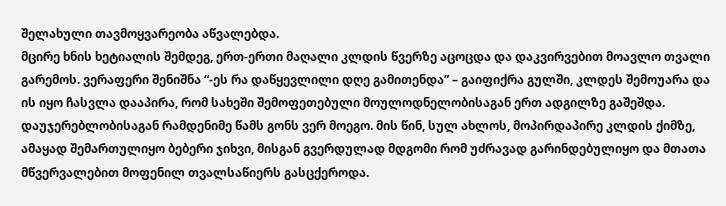შელახული თავმოყვარეობა აწვალებდა.
მცირე ხნის ხეტიალის შემდეგ, ერთ-ერთი მაღალი კლდის წვერზე აცოცდა და დაკვირვებით მოავლო თვალი გარემოს. ვერაფერი შენიშნა “-ეს რა დაწყევლილი დღე გამითენდა” – გაიფიქრა გულში, კლდეს შემოუარა და ის იყო ჩასვლა დააპირა, რომ სახეში შემოფეთებული მოულოდნელობისაგან ერთ ადგილზე გაშეშდა.
დაუჯერებლობისაგან რამდენიმე წამს გონს ვერ მოეგო. მის წინ, სულ ახლოს, მოპირდაპირე კლდის ქიმზე, ამაყად შემართულიყო ბებერი ჯიხვი, მისგან გვერდულად მდგომი რომ უძრავად გარინდებულიყო და მთათა მწვერვალებით მოფენილ თვალსაწიერს გასცქეროდა.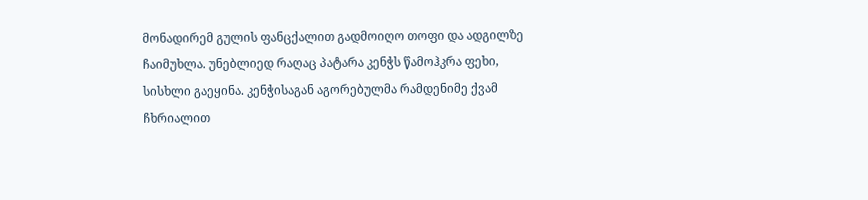მონადირემ გულის ფანცქალით გადმოიღო თოფი და ადგილზე ჩაიმუხლა. უნებლიედ რაღაც პატარა კენჭს წამოჰკრა ფეხი, სისხლი გაეყინა. კენჭისაგან აგორებულმა რამდენიმე ქვამ ჩხრიალით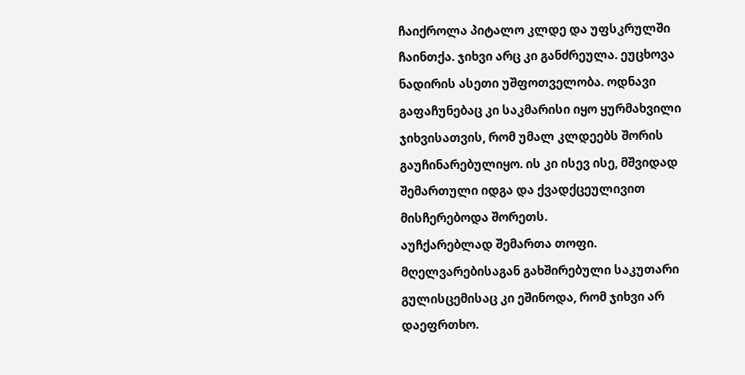ჩაიქროლა პიტალო კლდე და უფსკრულში ჩაინთქა. ჯიხვი არც კი განძრეულა. ეუცხოვა ნადირის ასეთი უშფოთველობა. ოდნავი გაფაჩუნებაც კი საკმარისი იყო ყურმახვილი ჯიხვისათვის, რომ უმალ კლდეებს შორის გაუჩინარებულიყო. ის კი ისევ ისე, მშვიდად შემართული იდგა და ქვადქცეულივით მისჩერებოდა შორეთს.
აუჩქარებლად შემართა თოფი. მღელვარებისაგან გახშირებული საკუთარი გულისცემისაც კი ეშინოდა, რომ ჯიხვი არ დაეფრთხო.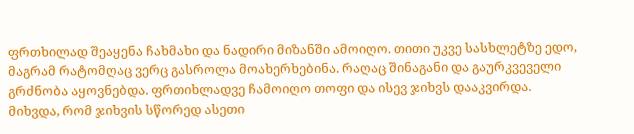ფრთხილად შეაყენა ჩახმახი და ნადირი მიზანში ამოიღო. თითი უკვე სასხლეტზე ედო, მაგრამ რატომღაც ვერც გასროლა მოახერხებინა. რაღაც შინაგანი და გაურკვეველი გრძნობა აყოვნებდა. ფრთიხლადვე ჩამოიღო თოფი და ისევ ჯიხვს დააკვირდა. მიხვდა, რომ ჯიხვის სწორედ ასეთი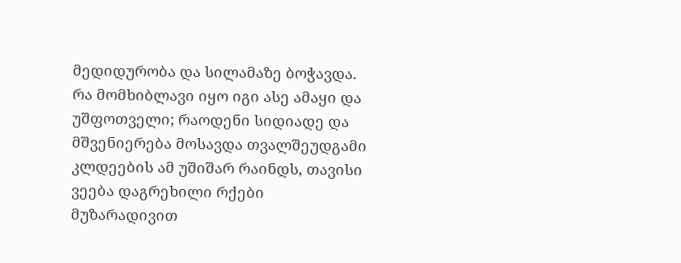მედიდურობა და სილამაზე ბოჭავდა. რა მომხიბლავი იყო იგი ასე ამაყი და უშფოთველი; რაოდენი სიდიადე და მშვენიერება მოსავდა თვალშეუდგამი კლდეების ამ უშიშარ რაინდს, თავისი ვეება დაგრეხილი რქები მუზარადივით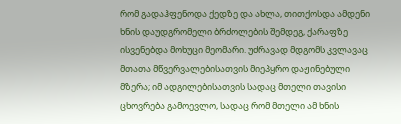რომ გადაჰფენოდა ქედზე და ახლა, თითქოსდა ამდენი ხნის დაუდგრომელი ბრძოლების შემდეგ, ქარაფზე ისვენებდა მოხუცი მეომარი. უძრავად მდგომს კვლავაც მთათა მწვერვალებისათვის მიეპყრო დაჟინებული მზერა; იმ ადგილებისათვის სადაც მთელი თავისი ცხოვრება გამოევლო, სადაც რომ მთელი ამ ხნის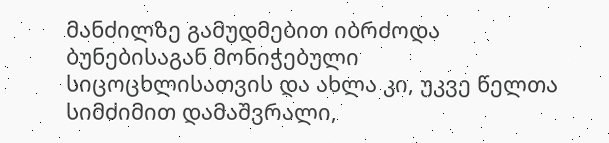მანძილზე გამუდმებით იბრძოდა ბუნებისაგან მონიჭებული სიცოცხლისათვის და ახლა კი, უკვე წელთა სიმძიმით დამაშვრალი,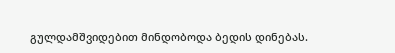გულდამშვიდებით მინდობოდა ბედის დინებას.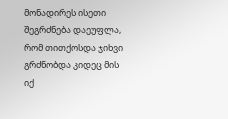მონადირეს ისეთი შეგრძნება დაეუფლა, რომ თითქოსდა ჯიხვი გრძნობდა კიდეც მის იქ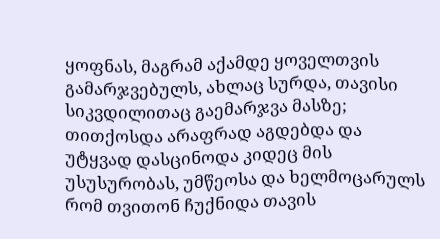ყოფნას, მაგრამ აქამდე ყოველთვის გამარჯვებულს, ახლაც სურდა, თავისი სიკვდილითაც გაემარჯვა მასზე; თითქოსდა არაფრად აგდებდა და უტყვად დასცინოდა კიდეც მის უსუსურობას, უმწეოსა და ხელმოცარულს რომ თვითონ ჩუქნიდა თავის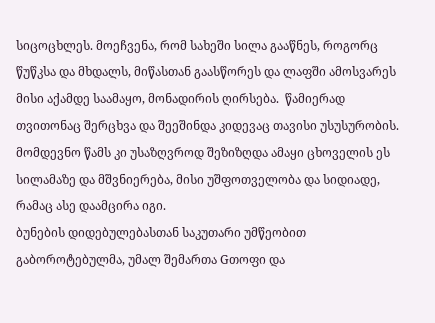სიცოცხლეს. მოეჩვენა, რომ სახეში სილა გააწნეს, როგორც წუწკსა და მხდალს, მიწასთან გაასწორეს და ლაფში ამოსვარეს მისი აქამდე საამაყო, მონადირის ღირსება.  წამიერად თვითონაც შერცხვა და შეეშინდა კიდევაც თავისი უსუსურობის. მომდევნო წამს კი უსაზღვროდ შეზიზღდა ამაყი ცხოველის ეს სილამაზე და მშვნიერება, მისი უშფოთველობა და სიდიადე, რამაც ასე დაამცირა იგი.
ბუნების დიდებულებასთან საკუთარი უმწეობით გაბოროტებულმა, უმალ შემართა Gთოფი და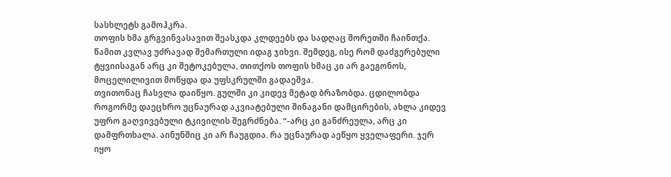სასხლეტს გამოჰკრა.
თოფის ხმა გრგვინვასავით შეასკდა კლდეებს და სადღაც შორეთში ჩაინთქა. წამით კვლავ უძრავად შემართული იდაგ ჯიხვი. შემდეგ, ისე რომ დაძგერებული ტყვიისაგან არც კი შეტოკებულა, თითქოს თოფის ხმაც კი არ გაეგონოს, მოცელილივით მოწყდა და უფსკრულში გადაეშვა.
თვითონაც ჩასვლა დაიწყო. გულში კი კიდევ მეტად ბრაზობდა. ცდილობდა როგორმე დაეცხრო უცნაურად აკვიატებული შინაგანი დამცირების, ახლა კიდევ უფრო გაღვივებული ტკივილის შეგრძნება. “-არც კი განძრეულა, არც კი დამფრთხალა. აინუნშიც კი არ ჩაუგდია. რა უცნაურად აეწყო ყველაფერი. ჯერ იყო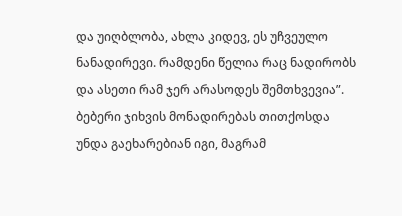და უიღბლობა, ახლა კიდევ, ეს უჩვეულო ნანადირევი. რამდენი წელია რაც ნადირობს და ასეთი რამ ჯერ არასოდეს შემთხვევია”. ბებერი ჯიხვის მონადირებას თითქოსდა უნდა გაეხარებიან იგი, მაგრამ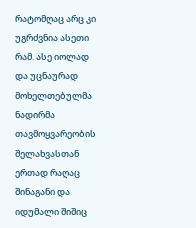რატომღაც არც კი უგრძვნია ასეთი რამ. ასე იოლად და უცნაურად მოხელთებულმა ნადირმა თავმოყვარეობის შელახვასთან ერთად რაღაც შინაგანი და იდუმალი შიშიც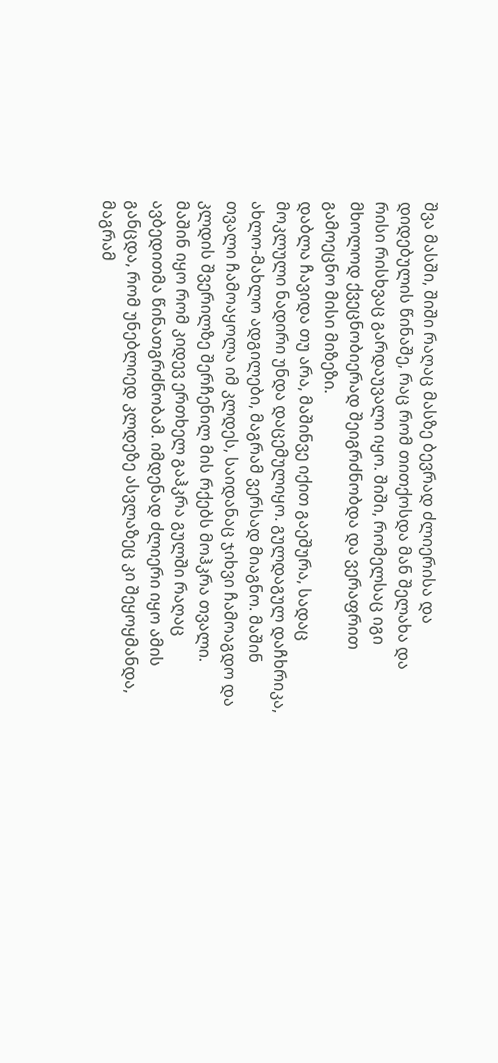შვა მასში, შიში რაღაც მასზე ბევრად ძლიერისა და დიდებულის წინაშე, რაც რომ თითქოსდა მან შელახა და რისი რისხვაც გარდაუვალი იყო. შიში, რომელსაც იგი მხოლოდ ქვეცნობიერად შეიგრძნობდა და ვერაფრით გამოეცნო მისი მიზეზი.
დაბლა ჩავიდა თუ არა, მაშინვე იქით გაეშურა, სადაც მოკლული ნადირი უნდა დაცემულიყო. გულდაგულ დაჩხრიკა, ახლო-მახლო ადგილები, მაგრამ ვერსად მიაგნო. მაშინ თვალი ჩამოაყოლა იმ კლდეს, საიდანაც ჯიხვი ჩამოაგდო და კლდის შვერილზე შერჩენილ მის რქებს მოჰკრა თვალი. მაშინ იყო რომ კიდევ ერთხელ გაჰკრა გულში რაღაც ავბედითმა წინათგრძნობამ. იმდენად ძლიერი იყო ამის განცდა, რომ უნებლიედ კლდეზე ასვლაზეც კი შეყოყმანდა, მაგრამ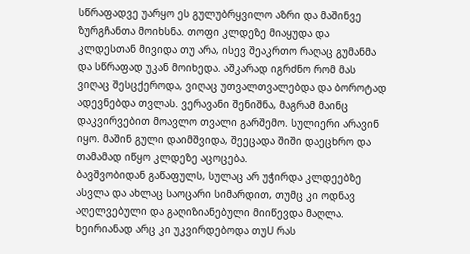სწრაფადვე უარყო ეს გულუბრყვილო აზრი და მაშინვე ზურგჩანთა მოიხსნა. თოფი კლდეზე მიაყუდა და კლდესთან მივიდა თუ არა, ისევ შეაკრთო რაღაც გუმანმა და სწრაფად უკან მოიხედა. აშკარად იგრძნო რომ მას ვიღაც შესცქეროდა, ვიღაც უთვალთვალებდა და ბოროტად ადევნებდა თვლას. ვერავანი შენიშნა, მაგრამ მაინც დაკვირვებით მოავლო თვალი გარშემო. სულიერი არავინ იყო. მაშინ გული დაიმშვიდა, შეეცადა შიში დაეცხრო და თამამად იწყო კლდეზე აცოცება.
ბავშვობიდან გაწაფულს, სულაც არ უჭირდა კლდეებზე ასვლა და ახლაც საოცარი სიმარდით, თუმც კი ოდნავ აღელვებული და გაღიზიანებული მიიწევდა მაღლა. ხეირიანად არც კი უკვირდებოდა თუU რას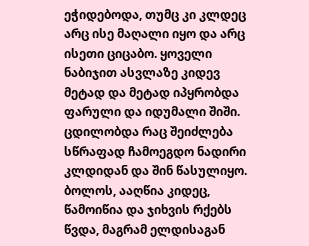ეჭიდებოდა, თუმც კი კლდეც არც ისე მაღალი იყო და არც ისეთი ციცაბო. ყოველი ნაბიჯით ასვლაზე კიდევ მეტად და მეტად იპყრობდა ფარული და იდუმალი შიში. ცდილობდა რაც შეიძლება სწრაფად ჩამოეგდო ნადირი კლდიდან და შინ წასულიყო.
ბოლოს, ააღწია კიდეც, წამოიწია და ჯიხვის რქებს წვდა, მაგრამ ელდისაგან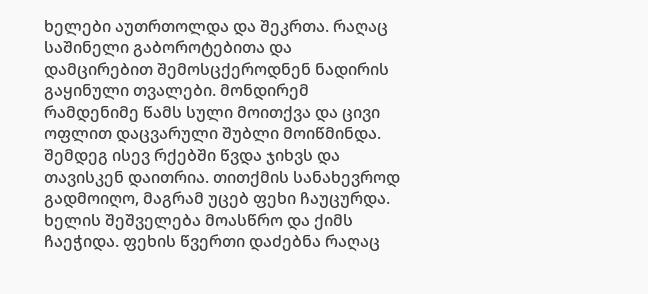ხელები აუთრთოლდა და შეკრთა. რაღაც საშინელი გაბოროტებითა და დამცირებით შემოსცქეროდნენ ნადირის გაყინული თვალები. მონდირემ რამდენიმე წამს სული მოითქვა და ცივი ოფლით დაცვარული შუბლი მოიწმინდა. შემდეგ ისევ რქებში წვდა ჯიხვს და თავისკენ დაითრია. თითქმის სანახევროდ გადმოიღო, მაგრამ უცებ ფეხი ჩაუცურდა. ხელის შეშველება მოასწრო და ქიმს ჩაეჭიდა. ფეხის წვერთი დაძებნა რაღაც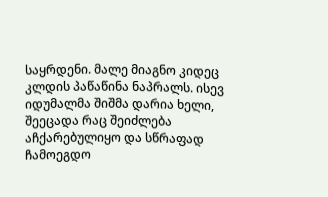საყრდენი. მალე მიაგნო კიდეც კლდის პაწაწინა ნაპრალს. ისევ იდუმალმა შიშმა დარია ხელი, შეეცადა რაც შეიძლება აჩქარებულიყო და სწრაფად ჩამოეგდო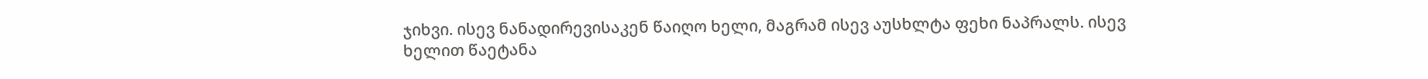ჯიხვი. ისევ ნანადირევისაკენ წაიღო ხელი, მაგრამ ისევ აუსხლტა ფეხი ნაპრალს. ისევ ხელით წაეტანა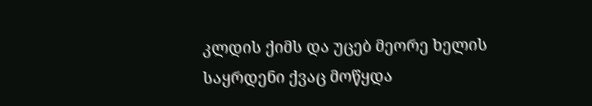კლდის ქიმს და უცებ მეორე ხელის საყრდენი ქვაც მოწყდა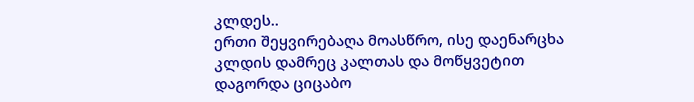კლდეს..
ერთი შეყვირებაღა მოასწრო, ისე დაენარცხა კლდის დამრეც კალთას და მოწყვეტით დაგორდა ციცაბო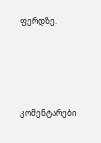ფერდზე.





კომენტარები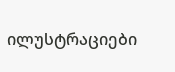ილუსტრაციები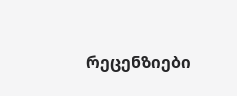რეცენზიები